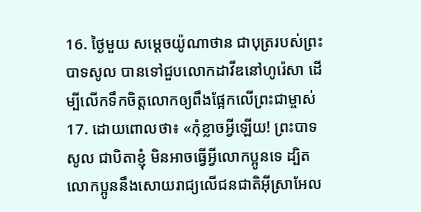16. ថ្ងៃមួយ សម្ដេចយ៉ូណាថាន ជាបុត្ររបស់ព្រះបាទសូល បានទៅជួបលោកដាវីឌនៅហូរ៉េសា ដើម្បីលើកទឹកចិត្តលោកឲ្យពឹងផ្អែកលើព្រះជាម្ចាស់
17. ដោយពោលថា៖ «កុំខ្លាចអ្វីឡើយ! ព្រះបាទសូល ជាបិតាខ្ញុំ មិនអាចធ្វើអ្វីលោកប្អូនទេ ដ្បិតលោកប្អូននឹងសោយរាជ្យលើជនជាតិអ៊ីស្រាអែល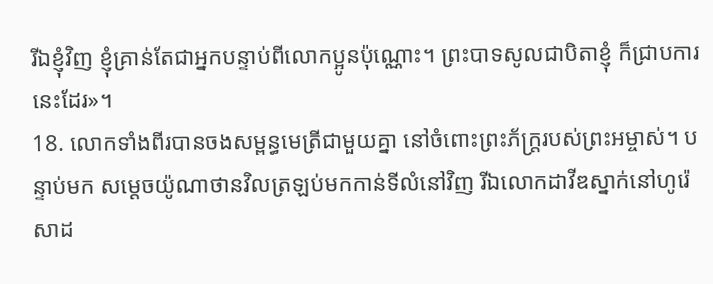រីឯខ្ញុំវិញ ខ្ញុំគ្រាន់តែជាអ្នកបន្ទាប់ពីលោកប្អូនប៉ុណ្ណោះ។ ព្រះបាទសូលជាបិតាខ្ញុំ ក៏ជ្រាបការនេះដែរ»។
18. លោកទាំងពីរបានចងសម្ពន្ធមេត្រីជាមួយគ្នា នៅចំពោះព្រះភ័ក្ត្ររបស់ព្រះអម្ចាស់។ បន្ទាប់មក សម្ដេចយ៉ូណាថានវិលត្រឡប់មកកាន់ទីលំនៅវិញ រីឯលោកដាវីឌស្នាក់នៅហូរ៉េសាដ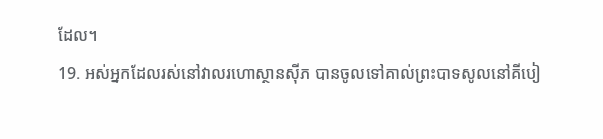ដែល។
19. អស់អ្នកដែលរស់នៅវាលរហោស្ថានស៊ីភ បានចូលទៅគាល់ព្រះបាទសូលនៅគីបៀ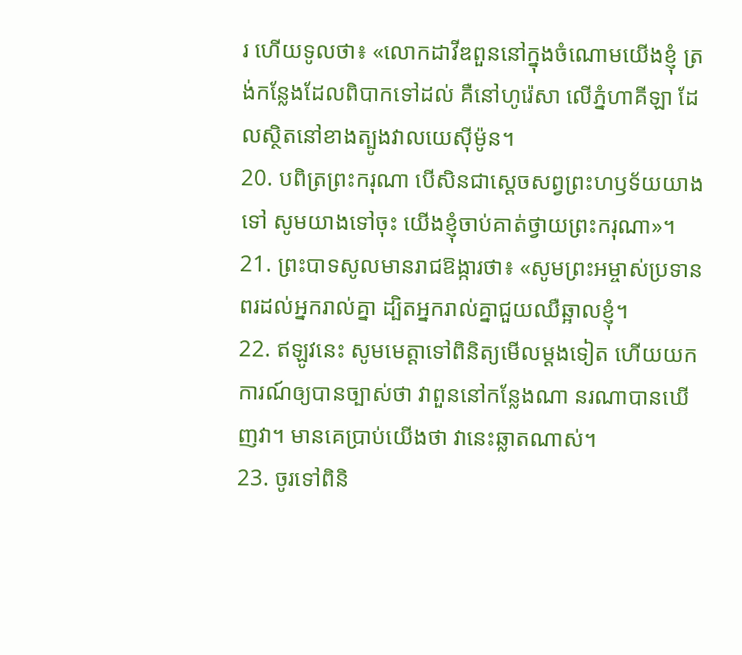រ ហើយទូលថា៖ «លោកដាវីឌពួននៅក្នុងចំណោមយើងខ្ញុំ ត្រង់កន្លែងដែលពិបាកទៅដល់ គឺនៅហូរ៉េសា លើភ្នំហាគីឡា ដែលស្ថិតនៅខាងត្បូងវាលយេស៊ីម៉ូន។
20. បពិត្រព្រះករុណា បើសិនជាស្ដេចសព្វព្រះហឫទ័យយាងទៅ សូមយាងទៅចុះ យើងខ្ញុំចាប់គាត់ថ្វាយព្រះករុណា»។
21. ព្រះបាទសូលមានរាជឱង្ការថា៖ «សូមព្រះអម្ចាស់ប្រទានពរដល់អ្នករាល់គ្នា ដ្បិតអ្នករាល់គ្នាជួយឈឺឆ្អាលខ្ញុំ។
22. ឥឡូវនេះ សូមមេត្តាទៅពិនិត្យមើលម្ដងទៀត ហើយយកការណ៍ឲ្យបានច្បាស់ថា វាពួននៅកន្លែងណា នរណាបានឃើញវា។ មានគេប្រាប់យើងថា វានេះឆ្លាតណាស់។
23. ចូរទៅពិនិ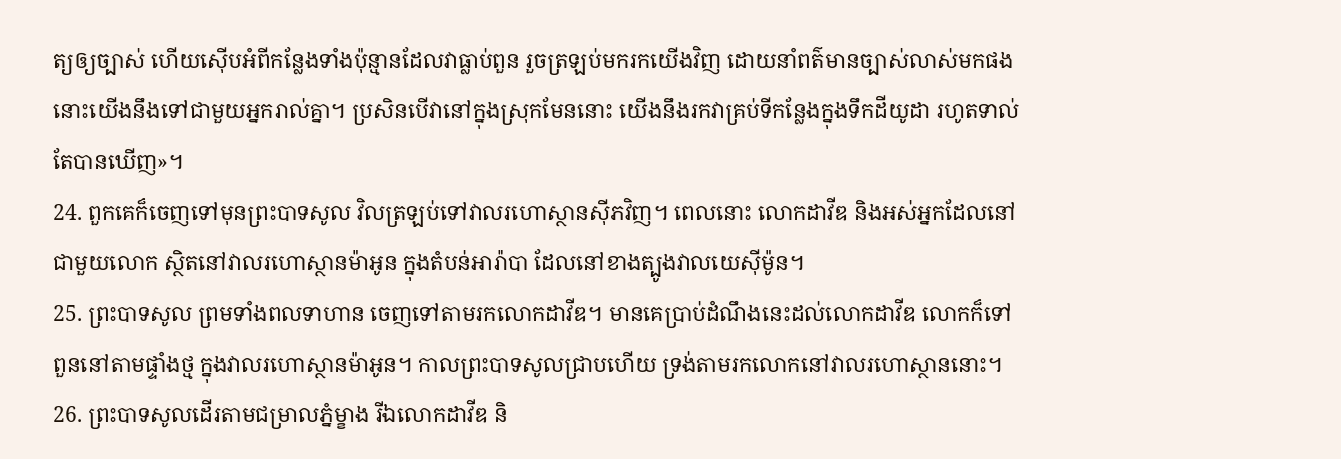ត្យឲ្យច្បាស់ ហើយស៊ើបអំពីកន្លែងទាំងប៉ុន្មានដែលវាធ្លាប់ពួន រួចត្រឡប់មករកយើងវិញ ដោយនាំពត៌មានច្បាស់លាស់មកផង នោះយើងនឹងទៅជាមួយអ្នករាល់គ្នា។ ប្រសិនបើវានៅក្នុងស្រុកមែននោះ យើងនឹងរកវាគ្រប់ទីកន្លែងក្នុងទឹកដីយូដា រហូតទាល់តែបានឃើញ»។
24. ពួកគេក៏ចេញទៅមុនព្រះបាទសូល វិលត្រឡប់ទៅវាលរហោស្ថានស៊ីភវិញ។ ពេលនោះ លោកដាវីឌ និងអស់អ្នកដែលនៅជាមួយលោក ស្ថិតនៅវាលរហោស្ថានម៉ាអូន ក្នុងតំបន់អារ៉ាបា ដែលនៅខាងត្បូងវាលយេស៊ីម៉ូន។
25. ព្រះបាទសូល ព្រមទាំងពលទាហាន ចេញទៅតាមរកលោកដាវីឌ។ មានគេប្រាប់ដំណឹងនេះដល់លោកដាវីឌ លោកក៏ទៅពួននៅតាមផ្ទាំងថ្ម ក្នុងវាលរហោស្ថានម៉ាអូន។ កាលព្រះបាទសូលជ្រាបហើយ ទ្រង់តាមរកលោកនៅវាលរហោស្ថាននោះ។
26. ព្រះបាទសូលដើរតាមជម្រាលភ្នំម្ខាង រីឯលោកដាវីឌ និ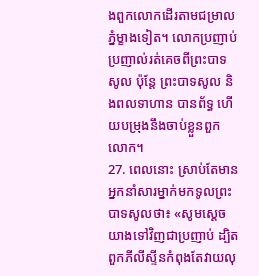ងពួកលោកដើរតាមជម្រាលភ្នំម្ខាងទៀត។ លោកប្រញាប់ប្រញាល់រត់គេចពីព្រះបាទសូល ប៉ុន្តែ ព្រះបាទសូល និងពលទាហាន បានព័ទ្ធ ហើយបម្រុងនឹងចាប់ខ្លួនពួកលោក។
27. ពេលនោះ ស្រាប់តែមានអ្នកនាំសារម្នាក់មកទូលព្រះបាទសូលថា៖ «សូមស្ដេចយាងទៅវិញជាប្រញាប់ ដ្បិតពួកភីលីស្ទីនកំពុងតែវាយលុ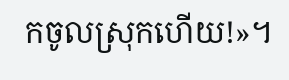កចូលស្រុកហើយ!»។